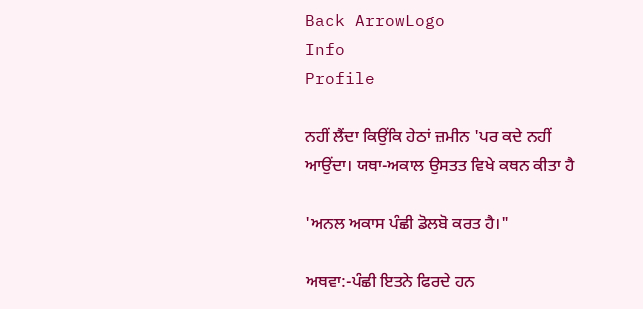Back ArrowLogo
Info
Profile

ਨਹੀਂ ਲੈਂਦਾ ਕਿਉਂਕਿ ਹੇਠਾਂ ਜ਼ਮੀਨ 'ਪਰ ਕਦੇ ਨਹੀਂ ਆਉਂਦਾ। ਯਥਾ-ਅਕਾਲ ਉਸਤਤ ਵਿਖੇ ਕਥਨ ਕੀਤਾ ਹੈ

'ਅਨਲ ਅਕਾਸ ਪੰਛੀ ਡੋਲਬੋ ਕਰਤ ਹੈ।"

ਅਥਵਾ:-ਪੰਛੀ ਇਤਨੇ ਫਿਰਦੇ ਹਨ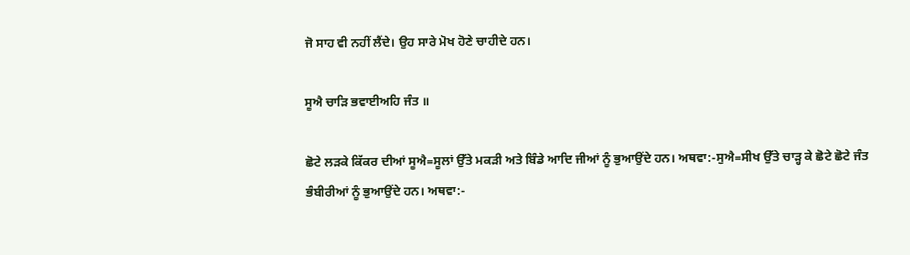ਜੋ ਸਾਹ ਵੀ ਨਹੀਂ ਲੈਂਦੇ। ਉਹ ਸਾਰੇ ਮੋਖ ਹੋਣੇ ਚਾਹੀਦੇ ਹਨ।

ਸੂਐ ਚਾੜਿ ਭਵਾਈਅਹਿ ਜੰਤ ॥

ਛੋਟੇ ਲੜਕੇ ਕਿੱਕਰ ਦੀਆਂ ਸੂਐ=ਸੂਲਾਂ ਉੱਤੇ ਮਕੜੀ ਅਤੇ ਬਿੰਡੇ ਆਦਿ ਜੀਆਂ ਨੂੰ ਭੁਆਉਂਦੇ ਹਨ। ਅਥਵਾ:-ਸੁਐ=ਸੀਖ ਉੱਤੇ ਚਾੜ੍ਹ ਕੇ ਛੋਟੇ ਛੋਟੇ ਜੰਤ ਭੰਬੀਰੀਆਂ ਨੂੰ ਭੁਆਉਂਦੇ ਹਨ। ਅਥਵਾ:-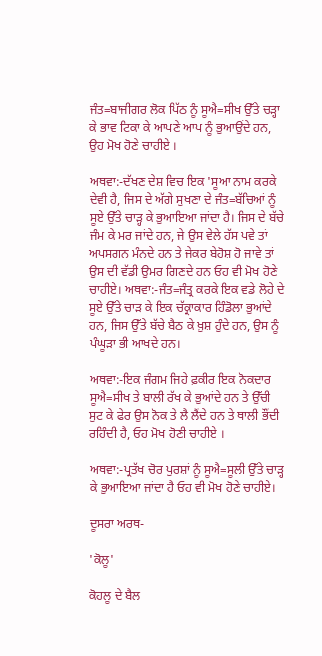ਜੰਤ=ਬਾਜੀਗਰ ਲੋਕ ਪਿੱਠ ਨੂੰ ਸੂਐ=ਸੀਖ ਉੱਤੇ ਚੜ੍ਹਾ ਕੇ ਭਾਵ ਟਿਕਾ ਕੇ ਆਪਣੇ ਆਪ ਨੂੰ ਭੁਆਉਂਦੇ ਹਨ, ਉਹ ਮੋਖ ਹੋਣੇ ਚਾਹੀਏ ।

ਅਥਵਾ:-ਦੱਖਣ ਦੇਸ਼ ਵਿਚ ਇਕ 'ਸੂਆ ਨਾਮ ਕਰਕੇ ਦੇਵੀ ਹੈ, ਜਿਸ ਦੇ ਅੱਗੇ ਸੁਖਣਾ ਦੇ ਜੰਤ=ਬੱਚਿਆਂ ਨੂੰ ਸੂਏ ਉੱਤੇ ਚਾੜ੍ਹ ਕੇ ਭੁਆਇਆ ਜਾਂਦਾ ਹੈ। ਜਿਸ ਦੇ ਬੱਚੇ ਜੰਮ ਕੇ ਮਰ ਜਾਂਦੇ ਹਨ, ਜੇ ਉਸ ਵੇਲੇ ਹੱਸ ਪਵੇ ਤਾਂ ਅਪਸਗਨ ਮੰਨਦੇ ਹਨ ਤੇ ਜੇਕਰ ਬੇਹੋਸ਼ ਹੋ ਜਾਵੇ ਤਾਂ ਉਸ ਦੀ ਵੱਡੀ ਉਮਰ ਗਿਣਦੇ ਹਨ ਓਹ ਵੀ ਮੋਖ ਹੋਣੇ ਚਾਹੀਏ। ਅਥਵਾ:-ਜੰਤ=ਜੰਤ੍ਰ ਕਰਕੇ ਇਕ ਵਡੇ ਲੋਹੇ ਦੇ ਸੂਏ ਉੱਤੇ ਚਾੜ ਕੇ ਇਕ ਚੱਕ੍ਰਾਕਾਰ ਹਿੰਡੋਲਾ ਭੁਆਂਦੇ ਹਨ, ਜਿਸ ਉੱਤੇ ਬੱਚੇ ਬੈਠ ਕੇ ਖ਼ੁਸ਼ ਹੁੰਦੇ ਹਨ, ਉਸ ਨੂੰ ਪੰਘੂੜਾ ਭੀ ਆਖਦੇ ਹਨ।

ਅਥਵਾ:-ਇਕ ਜੰਗਮ ਜਿਹੇ ਫ਼ਕੀਰ ਇਕ ਨੋਕਦਾਰ ਸੂਐ=ਸੀਖ ਤੇ ਬਾਲੀ ਰੱਖ ਕੇ ਭੁਆਂਦੇ ਹਨ ਤੇ ਉੱਚੀ ਸੁਟ ਕੇ ਫੇਰ ਉਸ ਨੋਕ ਤੇ ਲੈ ਲੈਂਦੇ ਹਨ ਤੇ ਥਾਲੀ ਭੌਂਦੀ ਰਹਿੰਦੀ ਹੈ, ਓਹ ਮੋਖ ਹੋਣੀ ਚਾਹੀਏ ।

ਅਥਵਾ:-ਪ੍ਰਤੱਖ ਚੋਰ ਪੁਰਸ਼ਾਂ ਨੂੰ ਸੂਐ=ਸੂਲੀ ਉੱਤੇ ਚਾੜ੍ਹ ਕੇ ਭੁਆਇਆ ਜਾਂਦਾ ਹੈ ਓਹ ਵੀ ਮੋਖ ਹੋਣੇ ਚਾਹੀਏ।

ਦੂਸਰਾ ਅਰਥ-

'ਕੋਲੂ'

ਕੋਹਲੂ ਦੇ ਬੈਲ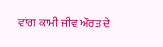ਵਾਂਗ ਕਾਮੀ ਜੀਵ ਔਰਤ ਦੇ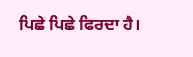ਪਿਛੇ ਪਿਛੇ ਫਿਰਦਾ ਹੈ।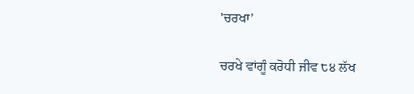'ਚਰਖਾ’

ਚਰਖੇ ਵਾਂਗੂੰ ਕਰੋਧੀ ਜੀਵ ੮੪ ਲੱਖ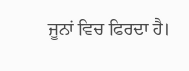ਜੂਨਾਂ ਵਿਚ ਫਿਰਦਾ ਹੈ।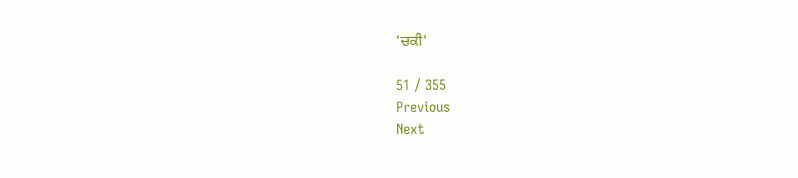'ਚਕੀ'

51 / 355
Previous
Next